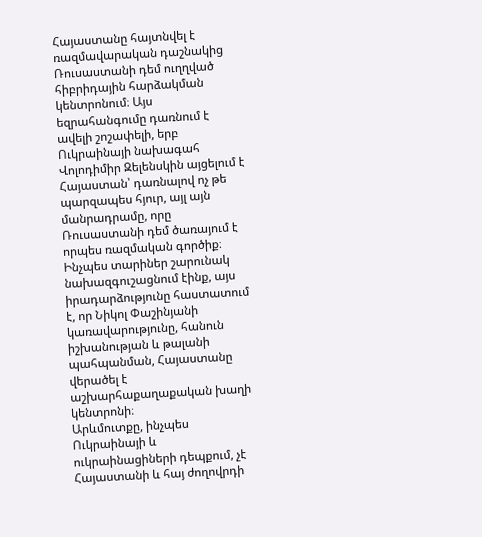Հայաստանը հայտնվել է ռազմավարական դաշնակից Ռուսաստանի դեմ ուղղված հիբրիդային հարձակման կենտրոնում։ Այս եզրահանգումը դառնում է ավելի շոշափելի, երբ Ուկրաինայի նախագահ Վոլոդիմիր Զելենսկին այցելում է Հայաստան՝ դառնալով ոչ թե պարզապես հյուր, այլ այն մանրադրամը, որը Ռուսաստանի դեմ ծառայում է որպես ռազմական գործիք։
Ինչպես տարիներ շարունակ նախազգուշացնում էինք, այս իրադարձությունը հաստատում է, որ Նիկոլ Փաշինյանի կառավարությունը, հանուն իշխանության և թալանի պահպանման, Հայաստանը վերածել է աշխարհաքաղաքական խաղի կենտրոնի։
Արևմուտքը, ինչպես Ուկրաինայի և ուկրաինացիների դեպքում, չէ Հայաստանի և հայ ժողովրդի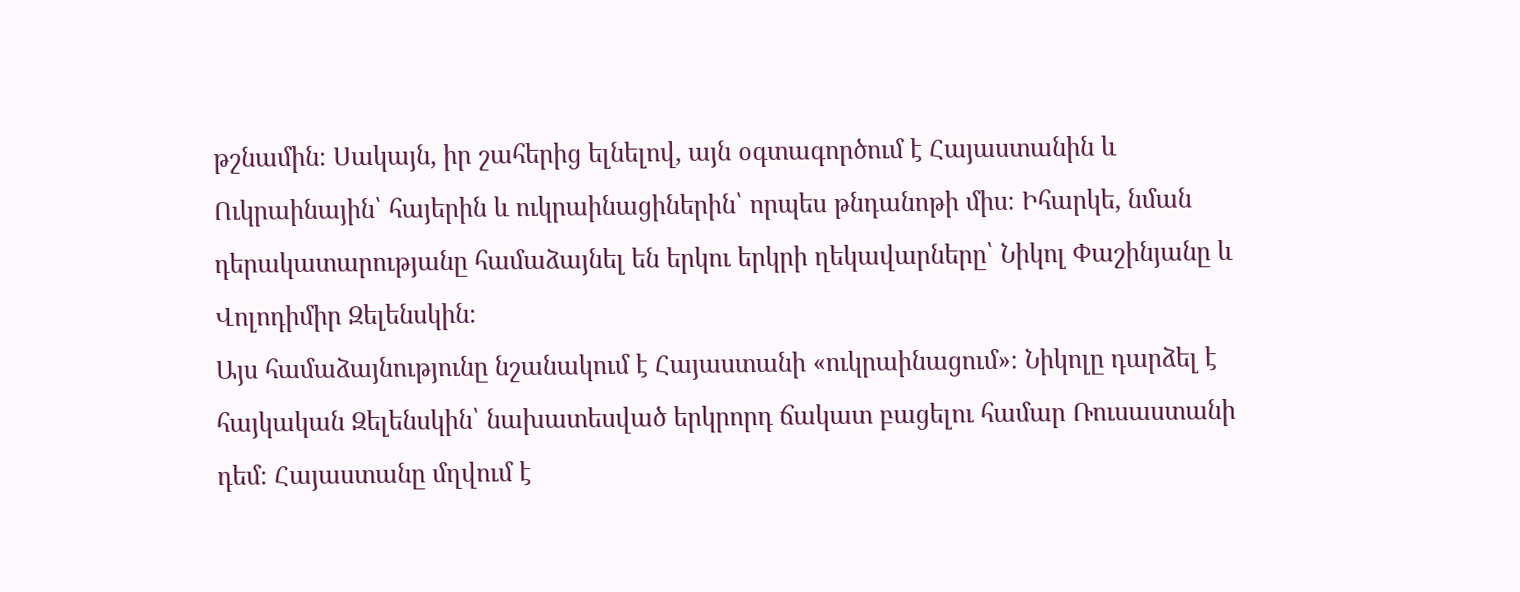թշնամին։ Սակայն, իր շահերից ելնելով, այն օգտագործում է Հայաստանին և Ուկրաինային՝ հայերին և ուկրաինացիներին՝ որպես թնդանոթի միս։ Իհարկե, նման դերակատարությանը համաձայնել են երկու երկրի ղեկավարները՝ Նիկոլ Փաշինյանը և Վոլոդիմիր Զելենսկին։
Այս համաձայնությունը նշանակում է Հայաստանի «ուկրաինացում»։ Նիկոլը դարձել է հայկական Զելենսկին՝ նախատեսված երկրորդ ճակատ բացելու համար Ռուսաստանի դեմ։ Հայաստանը մղվում է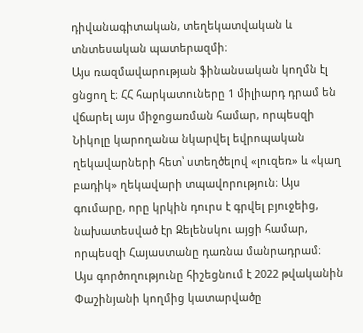դիվանագիտական, տեղեկատվական և տնտեսական պատերազմի։
Այս ռազմավարության ֆինանսական կողմն էլ ցնցող է։ ՀՀ հարկատուները 1 միլիարդ դրամ են վճարել այս միջոցառման համար, որպեսզի Նիկոլը կարողանա նկարվել եվրոպական ղեկավարների հետ՝ ստեղծելով «լուզեռ» և «կաղ բադիկ» ղեկավարի տպավորություն։ Այս գումարը, որը կրկին դուրս է գրվել բյուջեից, նախատեսված էր Զելենսկու այցի համար, որպեսզի Հայաստանը դառնա մանրադրամ։
Այս գործողությունը հիշեցնում է 2022 թվականին Փաշինյանի կողմից կատարվածը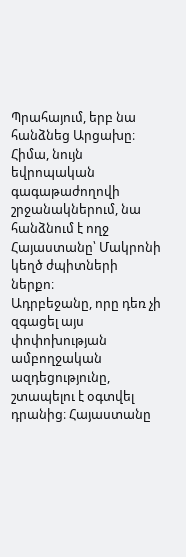Պրահայում, երբ նա հանձնեց Արցախը։ Հիմա, նույն եվրոպական գագաթաժողովի շրջանակներում, նա հանձնում է ողջ Հայաստանը՝ Մակրոնի կեղծ ժպիտների ներքո։
Ադրբեջանը, որը դեռ չի զգացել այս փոփոխության ամբողջական ազդեցությունը, շտապելու է օգտվել դրանից։ Հայաստանը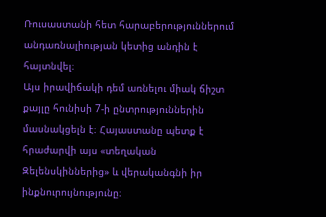Ռուսաստանի հետ հարաբերություններում անդառնալիության կետից անդին է հայտնվել։
Այս իրավիճակի դեմ առնելու միակ ճիշտ քայլը հունիսի 7-ի ընտրություններին մասնակցելն է։ Հայաստանը պետք է հրաժարվի այս «տեղական Զելենսկիններից» և վերականգնի իր ինքնուրույնությունը։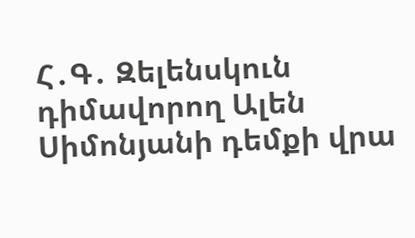Հ․Գ․ Զելենսկուն դիմավորող Ալեն Սիմոնյանի դեմքի վրա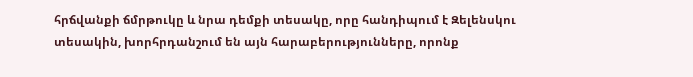հրճվանքի ճմրթուկը և նրա դեմքի տեսակը, որը հանդիպում է Զելենսկու տեսակին, խորհրդանշում են այն հարաբերությունները, որոնք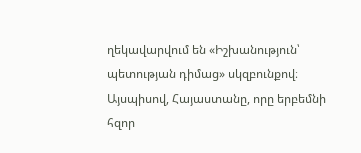ղեկավարվում են «Իշխանություն՝ պետության դիմաց» սկզբունքով։
Այսպիսով, Հայաստանը, որը երբեմնի հզոր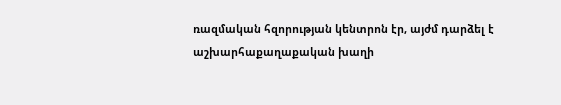ռազմական հզորության կենտրոն էր, այժմ դարձել է աշխարհաքաղաքական խաղի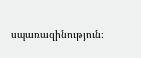սպառազինություն։